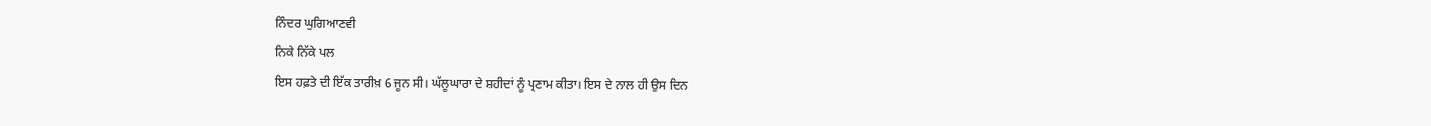ਨਿੰਦਰ ਘੁਗਿਆਣਵੀ
ਨਿਕੇ ਨਿੱਕੇ ਪਲ
ਇਸ ਹਫ਼ਤੇ ਦੀ ਇੱਕ ਤਾਰੀਖ਼ 6 ਜੂਨ ਸੀ। ਘੱਲੂਘਾਰਾ ਦੇ ਸ਼ਹੀਦਾਂ ਨੂੰ ਪ੍ਰਣਾਮ ਕੀਤਾ। ਇਸ ਦੇ ਨਾਲ ਹੀ ਉਸ ਦਿਨ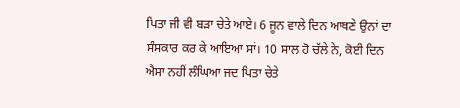ਪਿਤਾ ਜੀ ਵੀ ਬੜਾ ਚੇਤੇ ਆਏ। 6 ਜੂਨ ਵਾਲੇ ਦਿਨ ਆਥਣੇ ਉਨਾਂ ਦਾ ਸੰਸਕਾਰ ਕਰ ਕੇ ਆਇਆ ਸਾਂ। 10 ਸਾਲ ਹੋ ਚੱਲੇ ਨੇ, ਕੋਈ ਦਿਨ ਐਸਾ ਨਹੀਂ ਲੰਘਿਆ ਜਦ ਪਿਤਾ ਚੇਤੇ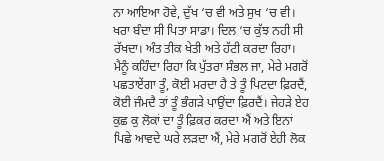ਨਾ ਆਇਆ ਹੋਵੇ, ਦੁੱਖ ‘ਚ ਵੀ ਅਤੇ ਸੁਖ ‘ਚ ਵੀ।
ਖਰਾ ਬੰਦਾ ਸੀ ਪਿਤਾ ਸਾਡਾ। ਦਿਲ ‘ਚ ਕੁੱਝ ਨਹੀ ਸੀ ਰੱਖਦਾ। ਅੰਤ ਤੀਕ ਖੇਤੀ ਅਤੇ ਹੱਟੀ ਕਰਦਾ ਰਿਹਾ। ਮੈਨੂੰ ਕਹਿੰਦਾ ਰਿਹਾ ਕਿ ਪੁੱਤਰਾ ਸੰਭਲ ਜਾ, ਮੇਰੇ ਮਗਰੋਂ ਪਛਤਾਏਂਗਾ ਤੂੰ, ਕੋਈ ਮਰਦਾ ਹੈ ਤੇ ਤੂੰ ਪਿਟਦਾ ਫ਼ਿਰਦੈਂ, ਕੋਈ ਜੰਮਦੈ ਤਾਂ ਤੂੰ ਭੰਗੜੇ ਪਾਉਂਦਾ ਫ਼ਿਰਦੈਂ। ਜੇਹੜੇ ਏਹ ਕੁਛ ਕੁ ਲੋਕਾਂ ਦਾ ਤੂੰ ਫ਼ਿਕਰ ਕਰਦਾ ਐਂ ਅਤੇ ਇਨਾਂ ਪਿਛੇ ਆਵਦੇ ਘਰੇ ਲੜਦਾ ਐਂ, ਮੇਰੇ ਮਗਰੋਂ ਏਹੀ ਲੋਕ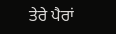ਤੇਰੇ ਪੈਰਾਂ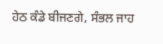ਹੇਠ ਕੰਡੇ ਬੀਜਣਗੇ, ਸੰਭਲ ਜਾਹ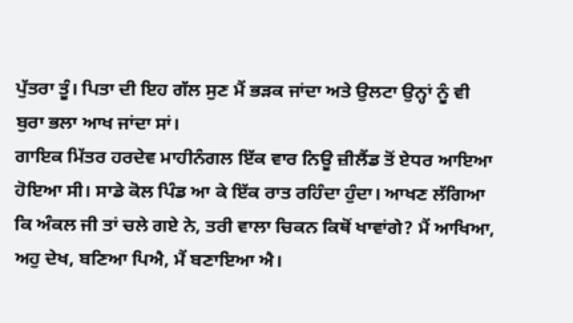ਪੁੱਤਰਾ ਤੂੰ। ਪਿਤਾ ਦੀ ਇਹ ਗੱਲ ਸੁਣ ਮੈਂ ਭੜਕ ਜਾਂਦਾ ਅਤੇ ਉਲਟਾ ਉਨ੍ਹਾਂ ਨੂੰ ਵੀ ਬੁਰਾ ਭਲਾ ਆਖ ਜਾਂਦਾ ਸਾਂ।
ਗਾਇਕ ਮਿੱਤਰ ਹਰਦੇਵ ਮਾਹੀਨੰਗਲ ਇੱਕ ਵਾਰ ਨਿਊ ਜ਼ੀਲੈਂਡ ਤੋਂ ਏਧਰ ਆਇਆ ਹੋਇਆ ਸੀ। ਸਾਡੇ ਕੋਲ ਪਿੰਡ ਆ ਕੇ ਇੱਕ ਰਾਤ ਰਹਿੰਦਾ ਹੁੰਦਾ। ਆਖਣ ਲੱਗਿਆ ਕਿ ਅੰਕਲ ਜੀ ਤਾਂ ਚਲੇ ਗਏ ਨੇ, ਤਰੀ ਵਾਲਾ ਚਿਕਨ ਕਿਥੋਂ ਖਾਵਾਂਗੇ? ਮੈਂ ਆਖਿਆ, ਅਹੁ ਦੇਖ, ਬਣਿਆ ਪਿਐ, ਮੈਂ ਬਣਾਇਆ ਐ।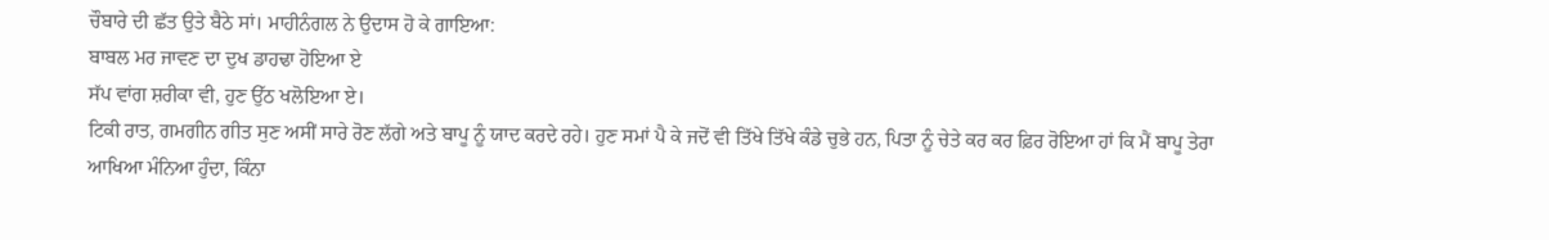ਚੌਬਾਰੇ ਦੀ ਛੱਤ ਉਤੇ ਬੈਠੇ ਸਾਂ। ਮਾਹੀਨੰਗਲ ਨੇ ਉਦਾਸ ਹੋ ਕੇ ਗਾਇਆ:
ਬਾਬਲ ਮਰ ਜਾਵਣ ਦਾ ਦੁਖ ਡਾਹਢਾ ਹੋਇਆ ਏ
ਸੱਪ ਵਾਂਗ ਸ਼ਰੀਕਾ ਵੀ, ਹੁਣ ਉੱਠ ਖਲੋਇਆ ਏ।
ਟਿਕੀ ਰਾਤ, ਗਮਗੀਨ ਗੀਤ ਸੁਣ ਅਸੀਂ ਸਾਰੇ ਰੋਣ ਲੱਗੇ ਅਤੇ ਬਾਪੂ ਨੂੰ ਯਾਦ ਕਰਦੇ ਰਹੇ। ਹੁਣ ਸਮਾਂ ਪੈ ਕੇ ਜਦੋਂ ਵੀ ਤਿੱਖੇ ਤਿੱਖੇ ਕੰਡੇ ਚੁਭੇ ਹਨ, ਪਿਤਾ ਨੂੰ ਚੇਤੇ ਕਰ ਕਰ ਫ਼ਿਰ ਰੋਇਆ ਹਾਂ ਕਿ ਮੈਂ ਬਾਪੂ ਤੇਰਾ ਆਖਿਆ ਮੰਨਿਆ ਹੁੰਦਾ, ਕਿੰਨਾ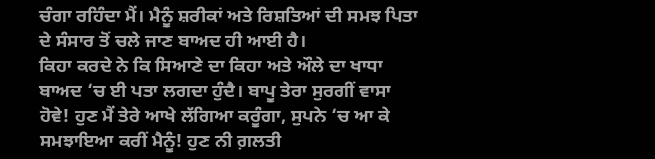ਚੰਗਾ ਰਹਿੰਦਾ ਮੈਂ। ਮੈਨੂੰ ਸ਼ਰੀਕਾਂ ਅਤੇ ਰਿਸ਼ਤਿਆਂ ਦੀ ਸਮਝ ਪਿਤਾ ਦੇ ਸੰਸਾਰ ਤੋਂ ਚਲੇ ਜਾਣ ਬਾਅਦ ਹੀ ਆਈ ਹੈ।
ਕਿਹਾ ਕਰਦੇ ਨੇ ਕਿ ਸਿਆਣੇ ਦਾ ਕਿਹਾ ਅਤੇ ਔਲੇ ਦਾ ਖਾਧਾ ਬਾਅਦ ‘ਚ ਈ ਪਤਾ ਲਗਦਾ ਹੁੰਦੈ। ਬਾਪੂ ਤੇਰਾ ਸੁਰਗੀਂ ਵਾਸਾ ਹੋਵੇ! ਹੁਣ ਮੈਂ ਤੇਰੇ ਆਖੇ ਲੱਗਿਆ ਕਰੂੰਗਾ, ਸੁਪਨੇ ‘ਚ ਆ ਕੇ ਸਮਝਾਇਆ ਕਰੀਂ ਮੈਨੂੰ! ਹੁਣ ਨੀ ਗ਼ਲਤੀ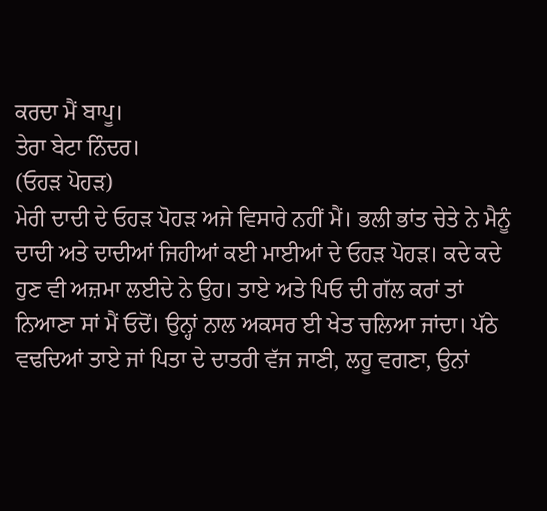ਕਰਦਾ ਮੈਂ ਬਾਪੂ।
ਤੇਰਾ ਬੇਟਾ ਨਿੰਦਰ।
(ਓਹੜ ਪੋਹੜ)
ਮੇਰੀ ਦਾਦੀ ਦੇ ਓਹੜ ਪੋਹੜ ਅਜੇ ਵਿਸਾਰੇ ਨਹੀਂ ਮੈਂ। ਭਲੀ ਭਾਂਤ ਚੇਤੇ ਨੇ ਮੈਨੂੰ ਦਾਦੀ ਅਤੇ ਦਾਦੀਆਂ ਜਿਹੀਆਂ ਕਈ ਮਾਈਆਂ ਦੇ ਓਹੜ ਪੋਹੜ। ਕਦੇ ਕਦੇ ਹੁਣ ਵੀ ਅਜ਼ਮਾ ਲਈਦੇ ਨੇ ਉਹ। ਤਾਏ ਅਤੇ ਪਿਓ ਦੀ ਗੱਲ ਕਰਾਂ ਤਾਂ ਨਿਆਣਾ ਸਾਂ ਮੈਂ ਓਦੋਂ। ਉਨ੍ਹਾਂ ਨਾਲ ਅਕਸਰ ਈ ਖੇਤ ਚਲਿਆ ਜਾਂਦਾ। ਪੱਠੇ ਵਢਦਿਆਂ ਤਾਏ ਜਾਂ ਪਿਤਾ ਦੇ ਦਾਤਰੀ ਵੱਜ ਜਾਣੀ, ਲਹੂ ਵਗਣਾ, ਉਨਾਂ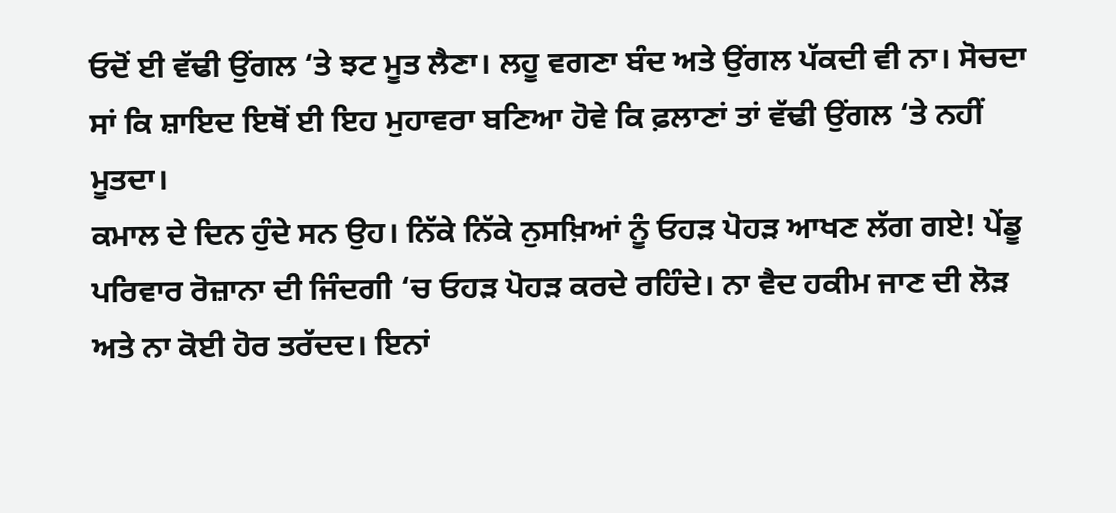ਓਦੋਂ ਈ ਵੱਢੀ ਉਂਗਲ ‘ਤੇ ਝਟ ਮੂਤ ਲੈਣਾ। ਲਹੂ ਵਗਣਾ ਬੰਦ ਅਤੇ ਉਂਗਲ ਪੱਕਦੀ ਵੀ ਨਾ। ਸੋਚਦਾ ਸਾਂ ਕਿ ਸ਼ਾਇਦ ਇਥੋਂ ਈ ਇਹ ਮੁਹਾਵਰਾ ਬਣਿਆ ਹੋਵੇ ਕਿ ਫ਼ਲਾਣਾਂ ਤਾਂ ਵੱਢੀ ਉਂਗਲ ‘ਤੇ ਨਹੀਂ ਮੂਤਦਾ।
ਕਮਾਲ ਦੇ ਦਿਨ ਹੁੰਦੇ ਸਨ ਉਹ। ਨਿੱਕੇ ਨਿੱਕੇ ਨੁਸਖ਼ਿਆਂ ਨੂੰ ਓਹੜ ਪੋਹੜ ਆਖਣ ਲੱਗ ਗਏ! ਪੇਂਡੂ ਪਰਿਵਾਰ ਰੋਜ਼ਾਨਾ ਦੀ ਜਿੰਦਗੀ ‘ਚ ਓਹੜ ਪੋਹੜ ਕਰਦੇ ਰਹਿੰਦੇ। ਨਾ ਵੈਦ ਹਕੀਮ ਜਾਣ ਦੀ ਲੋੜ ਅਤੇ ਨਾ ਕੋਈ ਹੋਰ ਤਰੱਦਦ। ਇਨਾਂ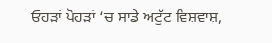ਓਹੜਾਂ ਪੋਹੜਾਂ ‘ਚ ਸਾਡੇ ਅਟੁੱਟ ਵਿਸ਼ਵਾਸ਼,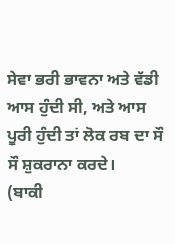ਸੇਵਾ ਭਰੀ ਭਾਵਨਾ ਅਤੇ ਵੱਡੀ ਆਸ ਹੁੰਦੀ ਸੀ, ਅਤੇ ਆਸ ਪੂਰੀ ਹੁੰਦੀ ਤਾਂ ਲੋਕ ਰਬ ਦਾ ਸੌ ਸੌ ਸ਼ੁਕਰਾਨਾ ਕਰਦੇ।
(ਬਾਕੀ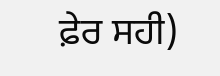ਫ਼ੇਰ ਸਹੀ)